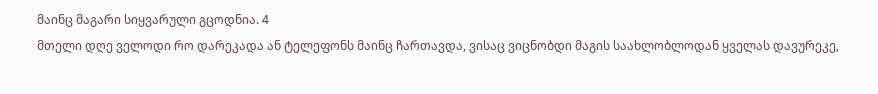მაინც მაგარი სიყვარული გცოდნია. 4
მთელი დღე ველოდი რო დარეკადა ან ტელეფონს მაინც ჩართავდა, ვისაც ვიცნობდი მაგის საახლობლოდან ყველას დავურეკე,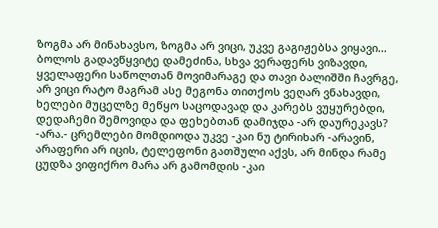ზოგმა არ მინახავსო, ზოგმა არ ვიცი, უკვე გაგიჟებსა ვიყავი... ბოლოს გადავწყვიტე დამეძინა, სხვა ვერაფერს ვიზავდი, ყველაფერი საწოლთან მოვიმარაგე და თავი ბალიშში ჩავრგე, არ ვიცი რატო მაგრამ ასე მეგონა თითქოს ვეღარ ვნახავდი, ხელები მუცელზე მეწყო საცოდავად და კარებს ვუყურებდი, დედაჩემი შემოვიდა და ფეხებთან დამიჯდა -არ დაურეკავს? -არა.- ცრემლები მომდიოდა უკვე -კაი ნუ ტირიხარ -არავინ, არაფერი არ იცის, ტელეფონი გათშული აქვს, არ მინდა რამე ცუდზა ვიფიქრო მარა არ გამომდის -კაი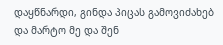დაყწნარდი, გინდა პიცას გამოვიძახებ და მარტო მე და შენ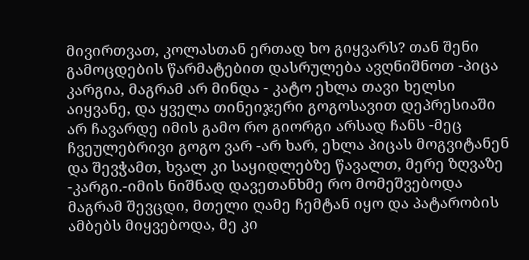მივირთვათ, კოლასთან ერთად ხო გიყვარს? თან შენი გამოცდების წარმატებით დასრულება ავღნიშნოთ -პიცა კარგია, მაგრამ არ მინდა - კატო ეხლა თავი ხელსი აიყვანე, და ყველა თინეიჯერი გოგოსავით დეპრესიაში არ ჩავარდე იმის გამო რო გიორგი არსად ჩანს -მეც ჩვეულებრივი გოგო ვარ -არ ხარ, ეხლა პიცას მოგვიტანენ და შევჭამთ, ხვალ კი საყიდლებზე წავალთ, მერე ზღვაზე -კარგი.-იმის ნიშნად დავეთანხმე რო მომეშვებოდა მაგრამ შევცდი, მთელი ღამე ჩემტან იყო და პატარობის ამბებს მიყვებოდა, მე კი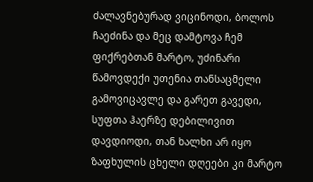ძალავნებურად ვიცინოდი, ბოლოს ჩაეძინა და მეც დამტოვა ჩემ ფიქრებთან მარტო, უძინარი წამოვდექი უთენია თანსაცმელი გამოვიცავლე და გარეთ გავედი, სუფთა ჰაერზე დებილივით დავდიოდი, თან ხალხი არ იყო ზაფხულის ცხელი დღეები კი მარტო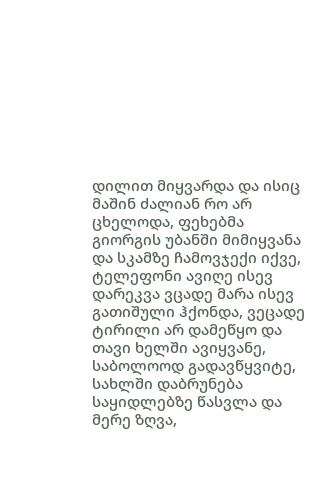დილით მიყვარდა და ისიც მაშინ ძალიან რო არ ცხელოდა, ფეხებმა გიორგის უბანში მიმიყვანა და სკამზე ჩამოვჯექი იქვე, ტელეფონი ავიღე ისევ დარეკვა ვცადე მარა ისევ გათიშული ჰქონდა, ვეცადე ტირილი არ დამეწყო და თავი ხელში ავიყვანე, საბოლოოდ გადავწყვიტე, სახლში დაბრუნება საყიდლებზე წასვლა და მერე ზღვა,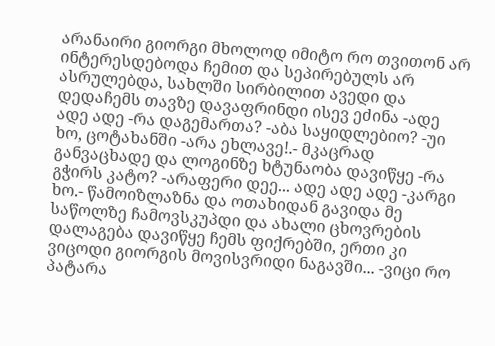არანაირი გიორგი მხოლოდ იმიტო რო თვითონ არ ინტერესდებოდა ჩემით და სეპირებულს არ ასრულებდა, სახლში სირბილით ავედი და დედაჩემს თავზე დავაფრინდი ისევ ეძინა -ადე ადე ადე -რა დაგემართა? -აბა საყიდლებიო? -უი ხო, ცოტახანში -არა ეხლავე!.- მკაცრად განვაცხადე და ლოგინზე ხტუნაობა დავიწყე -რა გჭირს კატო? -არაფერი დეე... ადე ადე ადე -კარგი ხო.- წამოიზლაზნა და ოთახიდან გავიდა მე საწოლზე ჩამოვსკუპდი და ახალი ცხოვრების დალაგება დავიწყე ჩემს ფიქრებში, ერთი კი ვიცოდი გიორგის მოვისვრიდი ნაგავში... -ვიცი რო პატარა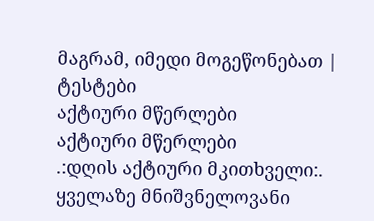მაგრამ, იმედი მოგეწონებათ |
ტესტები
აქტიური მწერლები
აქტიური მწერლები
.:დღის აქტიური მკითხველი:.
ყველაზე მნიშვნელოვანი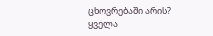ცხოვრებაში არის?
ყველა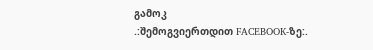გამოკ
.:შემოგვიერთდით FACEBOOK-ზე:.